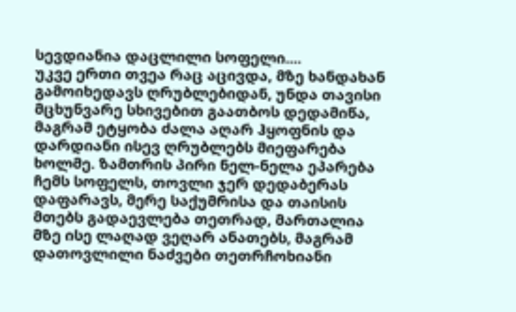სევდიანია დაცლილი სოფელი....
უკვე ერთი თვეა რაც აცივდა, მზე ხანდახან გამოიხედავს ღრუბლებიდან, უნდა თავისი მცხუნვარე სხივებით გაათბოს დედამიწა, მაგრამ ეტყობა ძალა აღარ ჰყოფნის და დარდიანი ისევ ღრუბლებს მიეფარება ხოლმე. ზამთრის პირი ნელ-ნელა ეპარება ჩემს სოფელს, თოვლი ჯერ დედაბერას დაფარავს, მერე საქუმრისა და თაისის მთებს გადაევლება თეთრად, მართალია მზე ისე ლაღად ვეღარ ანათებს, მაგრამ დათოვლილი ნაძვები თეთრჩოხიანი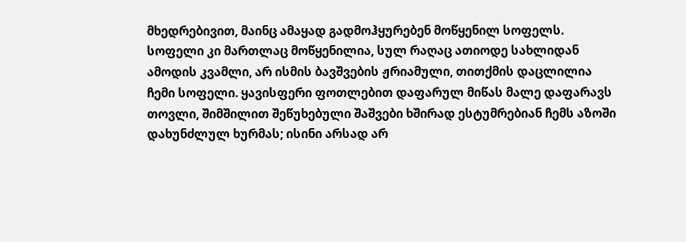მხედრებივით, მაინც ამაყად გადმოჰყურებენ მოწყენილ სოფელს.
სოფელი კი მართლაც მოწყენილია, სულ რაღაც ათიოდე სახლიდან ამოდის კვამლი, არ ისმის ბავშვების ჟრიამული, თითქმის დაცლილია ჩემი სოფელი. ყავისფერი ფოთლებით დაფარულ მიწას მალე დაფარავს თოვლი, შიმშილით შეწუხებული შაშვები ხშირად ესტუმრებიან ჩემს აზოში დახუნძლულ ხურმას; ისინი არსად არ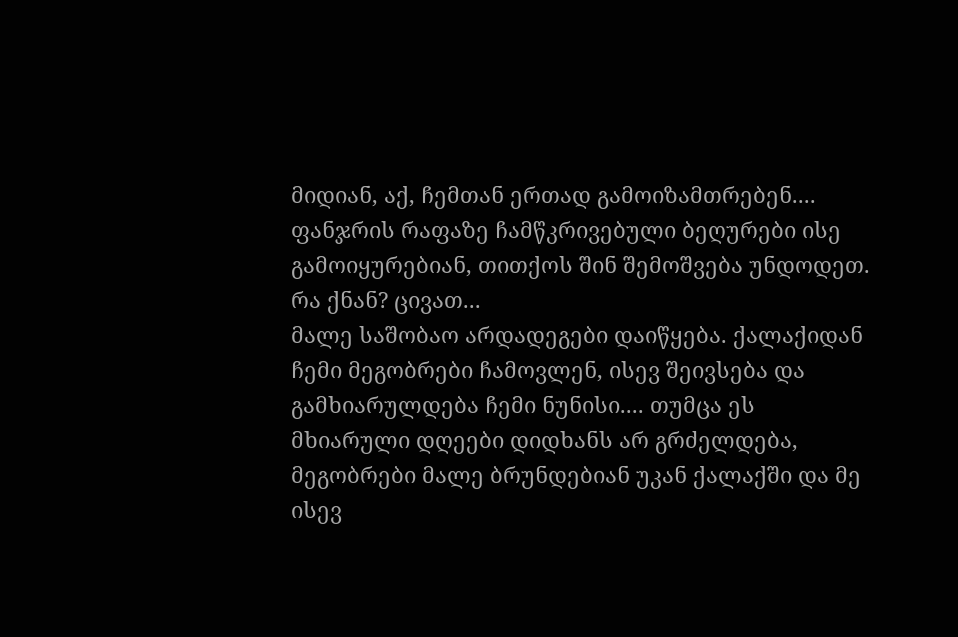მიდიან, აქ, ჩემთან ერთად გამოიზამთრებენ.... ფანჯრის რაფაზე ჩამწკრივებული ბეღურები ისე გამოიყურებიან, თითქოს შინ შემოშვება უნდოდეთ. რა ქნან? ცივათ...
მალე საშობაო არდადეგები დაიწყება. ქალაქიდან ჩემი მეგობრები ჩამოვლენ, ისევ შეივსება და გამხიარულდება ჩემი ნუნისი.... თუმცა ეს მხიარული დღეები დიდხანს არ გრძელდება, მეგობრები მალე ბრუნდებიან უკან ქალაქში და მე ისევ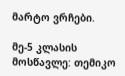მარტო ვრჩები.

მე-5 კლასის მოსწავლე: თემიკო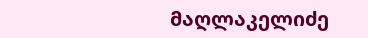მაღლაკელიძე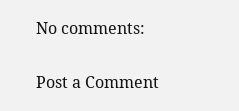No comments:

Post a Comment